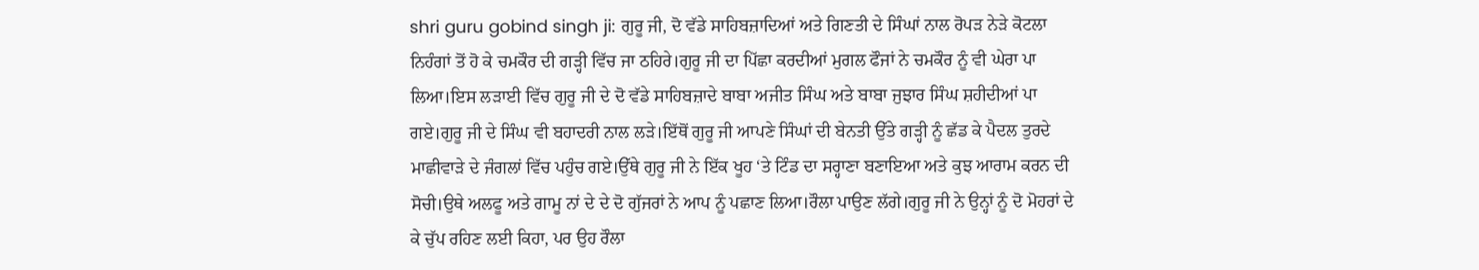shri guru gobind singh ji: ਗੁਰੂ ਜੀ, ਦੋ ਵੱਡੇ ਸਾਹਿਬਜ਼ਾਦਿਆਂ ਅਤੇ ਗਿਣਤੀ ਦੇ ਸਿੰਘਾਂ ਨਾਲ ਰੋਪੜ ਨੇੜੇ ਕੋਟਲਾ ਨਿਹੰਗਾਂ ਤੋਂ ਹੋ ਕੇ ਚਮਕੌਰ ਦੀ ਗੜ੍ਹੀ ਵਿੱਚ ਜਾ ਠਹਿਰੇ।ਗੁਰੂ ਜੀ ਦਾ ਪਿੱਛਾ ਕਰਦੀਆਂ ਮੁਗਲ ਫੌਜਾਂ ਨੇ ਚਮਕੌਰ ਨੂੰ ਵੀ ਘੇਰਾ ਪਾ ਲਿਆ।ਇਸ ਲੜਾਈ ਵਿੱਚ ਗੁਰੂ ਜੀ ਦੇ ਦੋ ਵੱਡੇ ਸਾਹਿਬਜ਼ਾਦੇ ਬਾਬਾ ਅਜੀਤ ਸਿੰਘ ਅਤੇ ਬਾਬਾ ਜੁਝਾਰ ਸਿੰਘ ਸ਼ਹੀਦੀਆਂ ਪਾ ਗਏ।ਗੁਰੂ ਜੀ ਦੇ ਸਿੰਘ ਵੀ ਬਹਾਦਰੀ ਨਾਲ ਲੜੇ।ਇੱਥੋਂ ਗੁਰੂ ਜੀ ਆਪਣੇ ਸਿੰਘਾਂ ਦੀ ਬੇਨਤੀ ਉੱਤੇ ਗੜ੍ਹੀ ਨੂੰ ਛੱਡ ਕੇ ਪੈਦਲ ਤੁਰਦੇ ਮਾਛੀਵਾੜੇ ਦੇ ਜੰਗਲਾਂ ਵਿੱਚ ਪਹੁੰਚ ਗਏ।ਉੱਥੇ ਗੁਰੂ ਜੀ ਨੇ ਇੱਕ ਖੂਹ ‘ਤੇ ਟਿੰਡ ਦਾ ਸਰ੍ਹਾਣਾ ਬਣਾਇਆ ਅਤੇ ਕੁਝ ਆਰਾਮ ਕਰਨ ਦੀ ਸੋਚੀ।ਉਥੇ ਅਲਫੂ ਅਤੇ ਗਾਮੂ ਨਾਂ ਦੇ ਦੇ ਦੋ ਗੁੱਜਰਾਂ ਨੇ ਆਪ ਨੂੰ ਪਛਾਣ ਲਿਆ।ਰੌਲਾ ਪਾਉਣ ਲੱਗੇ।ਗੁਰੂ ਜੀ ਨੇ ਉਨ੍ਹਾਂ ਨੂੰ ਦੋ ਮੋਹਰਾਂ ਦੇ ਕੇ ਚੁੱਪ ਰਹਿਣ ਲਈ ਕਿਹਾ, ਪਰ ਉਹ ਰੌਲਾ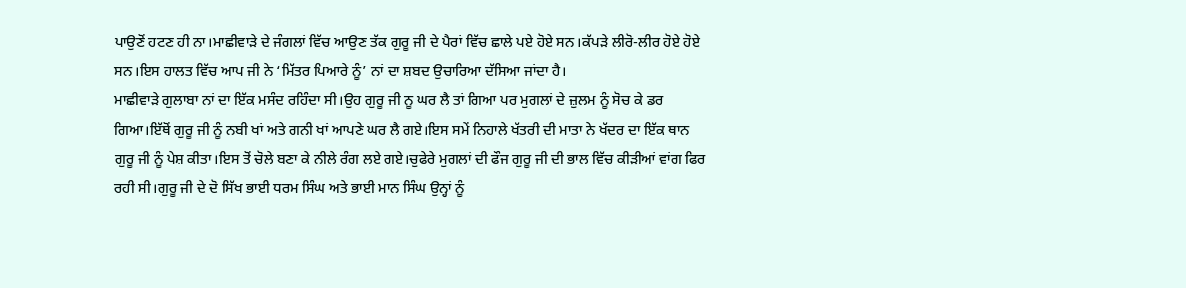ਪਾਉਣੋਂ ਹਟਣ ਹੀ ਨਾ।ਮਾਛੀਵਾੜੇ ਦੇ ਜੰਗਲਾਂ ਵਿੱਚ ਆਉਣ ਤੱਕ ਗੁਰੂ ਜੀ ਦੇ ਪੈਰਾਂ ਵਿੱਚ ਛਾਲੇ ਪਏ ਹੋਏ ਸਨ।ਕੱਪੜੇ ਲੀਰੋ-ਲੀਰ ਹੋਏ ਹੋਏ ਸਨ।ਇਸ ਹਾਲਤ ਵਿੱਚ ਆਪ ਜੀ ਨੇ ‘ਮਿੱਤਰ ਪਿਆਰੇ ਨੂੰ’ ਨਾਂ ਦਾ ਸ਼ਬਦ ਉਚਾਰਿਆ ਦੱਸਿਆ ਜਾਂਦਾ ਹੈ।
ਮਾਛੀਵਾੜੇ ਗੁਲਾਬਾ ਨਾਂ ਦਾ ਇੱਕ ਮਸੰਦ ਰਹਿੰਦਾ ਸੀ।ਉਹ ਗੁਰੂ ਜੀ ਨੂ ਘਰ ਲੈ ਤਾਂ ਗਿਆ ਪਰ ਮੁਗਲਾਂ ਦੇ ਜ਼ੁਲਮ ਨੂੰ ਸੋਚ ਕੇ ਡਰ ਗਿਆ।ਇੱਥੋਂ ਗੁਰੂ ਜੀ ਨੂੰ ਨਬੀ ਖਾਂ ਅਤੇ ਗਨੀ ਖਾਂ ਆਪਣੇ ਘਰ ਲੈ ਗਏ।ਇਸ ਸਮੇਂ ਨਿਹਾਲੇ ਖੱਤਰੀ ਦੀ ਮਾਤਾ ਨੇ ਖੱਦਰ ਦਾ ਇੱਕ ਥਾਨ ਗੁਰੂ ਜੀ ਨੂੰ ਪੇਸ਼ ਕੀਤਾ।ਇਸ ਤੋਂ ਚੋਲੇ ਬਣਾ ਕੇ ਨੀਲੇ ਰੰਗ ਲਏ ਗਏ।ਚੁਫੇਰੇ ਮੁਗਲਾਂ ਦੀ ਫੌਜ ਗੁਰੂ ਜੀ ਦੀ ਭਾਲ ਵਿੱਚ ਕੀੜੀਆਂ ਵਾਂਗ ਫਿਰ ਰਹੀ ਸੀ।ਗੁਰੂ ਜੀ ਦੇ ਦੋ ਸਿੱਖ ਭਾਈ ਧਰਮ ਸਿੰਘ ਅਤੇ ਭਾਈ ਮਾਨ ਸਿੰਘ ਉਨ੍ਹਾਂ ਨੂੰ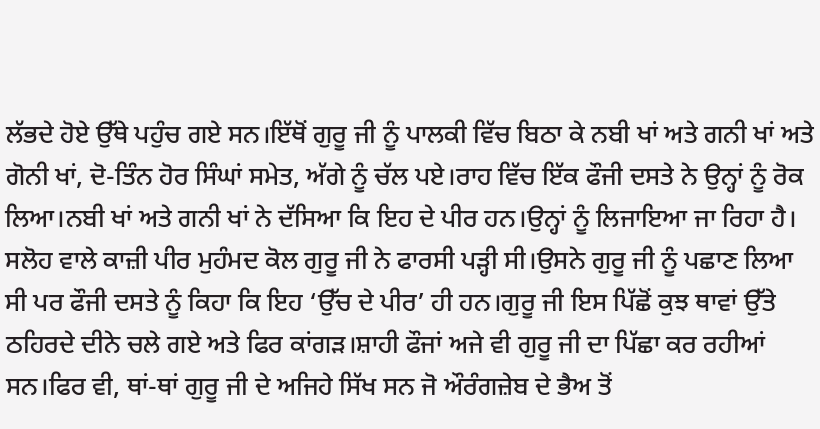ਲੱਭਦੇ ਹੋਏ ਉੱਥੇ ਪਹੁੰਚ ਗਏ ਸਨ।ਇੱਥੋਂ ਗੁਰੂ ਜੀ ਨੂੰ ਪਾਲਕੀ ਵਿੱਚ ਬਿਠਾ ਕੇ ਨਬੀ ਖਾਂ ਅਤੇ ਗਨੀ ਖਾਂ ਅਤੇ ਗੋਨੀ ਖਾਂ, ਦੋ-ਤਿੰਨ ਹੋਰ ਸਿੰਘਾਂ ਸਮੇਤ, ਅੱਗੇ ਨੂੰ ਚੱਲ ਪਏ।ਰਾਹ ਵਿੱਚ ਇੱਕ ਫੌਜੀ ਦਸਤੇ ਨੇ ਉਨ੍ਹਾਂ ਨੂੰ ਰੋਕ ਲਿਆ।ਨਬੀ ਖਾਂ ਅਤੇ ਗਨੀ ਖਾਂ ਨੇ ਦੱਸਿਆ ਕਿ ਇਹ ਦੇ ਪੀਰ ਹਨ।ਉਨ੍ਹਾਂ ਨੂੰ ਲਿਜਾਇਆ ਜਾ ਰਿਹਾ ਹੈ।
ਸਲੋਹ ਵਾਲੇ ਕਾਜ਼ੀ ਪੀਰ ਮੁਹੰਮਦ ਕੋਲ ਗੁਰੂ ਜੀ ਨੇ ਫਾਰਸੀ ਪੜ੍ਹੀ ਸੀ।ਉਸਨੇ ਗੁਰੂ ਜੀ ਨੂੰ ਪਛਾਣ ਲਿਆ ਸੀ ਪਰ ਫੌਜੀ ਦਸਤੇ ਨੂੰ ਕਿਹਾ ਕਿ ਇਹ ‘ਉੱਚ ਦੇ ਪੀਰ’ ਹੀ ਹਨ।ਗੁਰੂ ਜੀ ਇਸ ਪਿੱਛੋਂ ਕੁਝ ਥਾਵਾਂ ਉੱਤੇ ਠਹਿਰਦੇ ਦੀਨੇ ਚਲੇ ਗਏ ਅਤੇ ਫਿਰ ਕਾਂਗੜ।ਸ਼ਾਹੀ ਫੌਜਾਂ ਅਜੇ ਵੀ ਗੁਰੂ ਜੀ ਦਾ ਪਿੱਛਾ ਕਰ ਰਹੀਆਂ ਸਨ।ਫਿਰ ਵੀ, ਥਾਂ-ਥਾਂ ਗੁਰੂ ਜੀ ਦੇ ਅਜਿਹੇ ਸਿੱਖ ਸਨ ਜੋ ਔਰੰਗਜ਼ੇਬ ਦੇ ਭੈਅ ਤੋਂ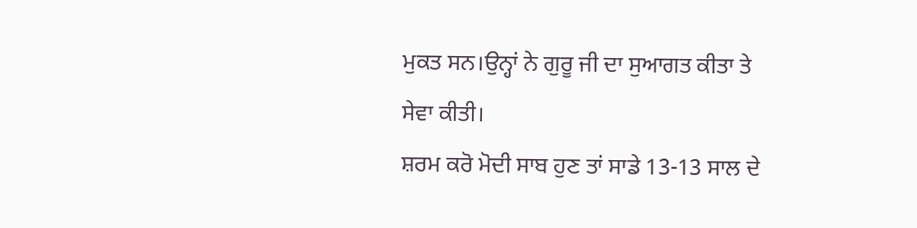ਮੁਕਤ ਸਨ।ਉਨ੍ਹਾਂ ਨੇ ਗੁਰੂ ਜੀ ਦਾ ਸੁਆਗਤ ਕੀਤਾ ਤੇ ਸੇਵਾ ਕੀਤੀ।
ਸ਼ਰਮ ਕਰੋ ਮੋਦੀ ਸਾਬ ਹੁਣ ਤਾਂ ਸਾਡੇ 13-13 ਸਾਲ ਦੇ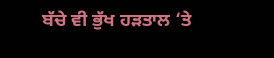ਬੱਚੇ ਵੀ ਭੁੱਖ ਹੜਤਾਲ ‘ਤੇ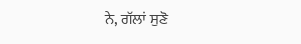ਨੇ, ਗੱਲਾਂ ਸੁਣੋ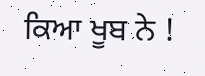ਕਿਆ ਖੂਬ ਨੇ !